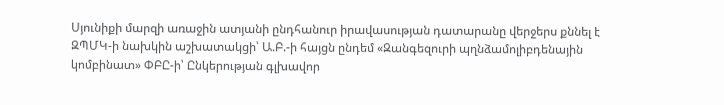Սյունիքի մարզի առաջին ատյանի ընդհանուր իրավասության դատարանը վերջերս քննել է ԶՊՄԿ-ի նախկին աշխատակցի՝ Ա.Բ.-ի հայցն ընդեմ «Զանգեզուրի պղնձամոլիբդենային կոմբինատ» ՓԲԸ-ի՝ Ընկերության գլխավոր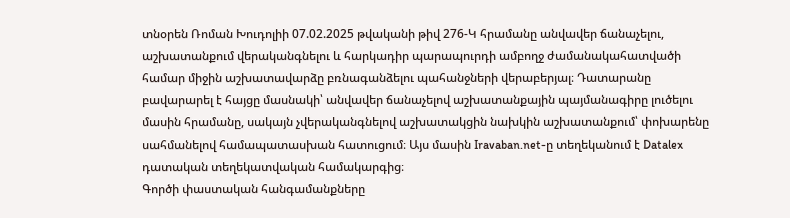տնօրեն Ռոման Խուդոլիի 07.02.2025 թվականի թիվ 276-Կ հրամանը անվավեր ճանաչելու, աշխատանքում վերականգնելու և հարկադիր պարապուրդի ամբողջ ժամանակահատվածի համար միջին աշխատավարձը բռնագանձելու պահանջների վերաբերյալ։ Դատարանը բավարարել է հայցը մասնակի՝ անվավեր ճանաչելով աշխատանքային պայմանագիրը լուծելու մասին հրամանը, սակայն չվերականգնելով աշխատակցին նախկին աշխատանքում՝ փոխարենը սահմանելով համապատասխան հատուցում։ Այս մասին Iravaban.net-ը տեղեկանում է Datalex դատական տեղեկատվական համակարգից։
Գործի փաստական հանգամանքները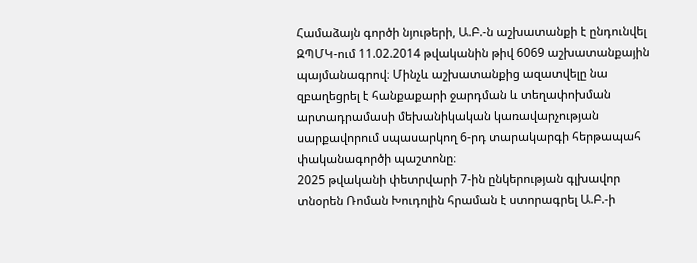Համաձայն գործի նյութերի, Ա.Բ.-ն աշխատանքի է ընդունվել ԶՊՄԿ-ում 11.02.2014 թվականին թիվ 6069 աշխատանքային պայմանագրով։ Մինչև աշխատանքից ազատվելը նա զբաղեցրել է հանքաքարի ջարդման և տեղափոխման արտադրամասի մեխանիկական կառավարչության սարքավորում սպասարկող 6-րդ տարակարգի հերթապահ փականագործի պաշտոնը։
2025 թվականի փետրվարի 7-ին ընկերության գլխավոր տնօրեն Ռոման Խուդոլին հրաման է ստորագրել Ա.Բ.-ի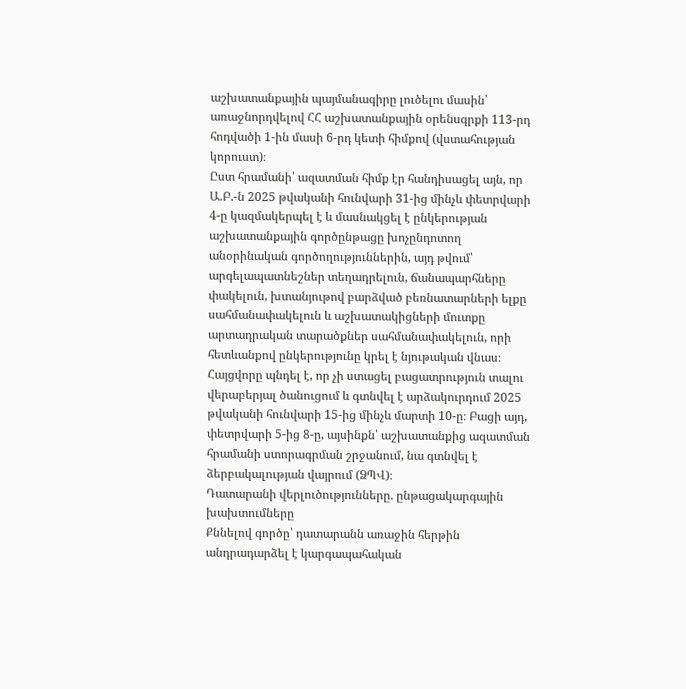աշխատանքային պայմանագիրը լուծելու մասին՝ առաջնորդվելով ՀՀ աշխատանքային օրենսգրքի 113-րդ հոդվածի 1-ին մասի 6-րդ կետի հիմքով (վստահության կորուստ)։
Ըստ հրամանի՝ ազատման հիմք էր հանդիսացել այն, որ Ա.Բ.-ն 2025 թվականի հունվարի 31-ից մինչև փետրվարի 4-ը կազմակերպել է և մասնակցել է ընկերության աշխատանքային գործընթացը խոչընդոտող անօրինական գործողություններին, այդ թվում՝ արգելապատնեշներ տեղադրելուն, ճանապարհները փակելուն, խտանյութով բարձված բեռնատարների ելքը սահմանափակելուն և աշխատակիցների մուտքը արտադրական տարածքներ սահմանափակելուն, որի հետևանքով ընկերությունը կրել է նյութական վնաս։
Հայցվորը պնդել է, որ չի ստացել բացատրություն տալու վերաբերյալ ծանուցում և գտնվել է արձակուրդում 2025 թվականի հունվարի 15-ից մինչև մարտի 10-ը։ Բացի այդ, փետրվարի 5-ից 8-ը, այսինքն՝ աշխատանքից ազատման հրամանի ստորագրման շրջանում, նա գտնվել է ձերբակալության վայրում (ՁՊՎ)։
Դատարանի վերլուծությունները. ընթացակարգային խախտումները
Քննելով գործը՝ դատարանն առաջին հերթին անդրադարձել է կարգապահական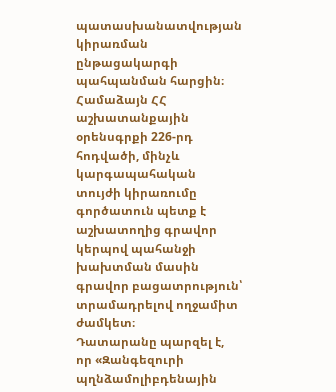պատասխանատվության կիրառման ընթացակարգի պահպանման հարցին։ Համաձայն ՀՀ աշխատանքային օրենսգրքի 226-րդ հոդվածի, մինչև կարգապահական տույժի կիրառումը գործատուն պետք է աշխատողից գրավոր կերպով պահանջի խախտման մասին գրավոր բացատրություն՝ տրամադրելով ողջամիտ ժամկետ։
Դատարանը պարզել է, որ «Զանգեզուրի պղնձամոլիբդենային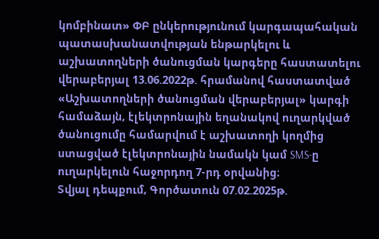կոմբինատ» ՓԲ ընկերությունում կարգապահական պատասխանատվության ենթարկելու և աշխատողների ծանուցման կարգերը հաստատելու վերաբերյալ 13.06.2022թ. հրամանով հաստատված «Աշխատողների ծանուցման վերաբերյալ» կարգի համաձայն, էլեկտրոնային եղանակով ուղարկված ծանուցումը համարվում է աշխատողի կողմից ստացված էլեկտրոնային նամակն կամ SMS-ը ուղարկելուն հաջորդող 7-րդ օրվանից։
Տվյալ դեպքում, Գործատուն 07.02.2025թ.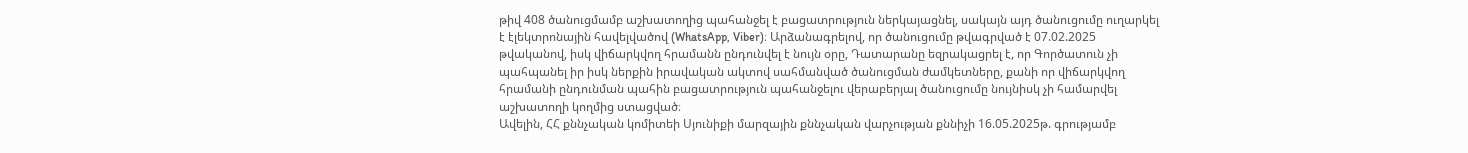թիվ 408 ծանուցմամբ աշխատողից պահանջել է բացատրություն ներկայացնել, սակայն այդ ծանուցումը ուղարկել է էլեկտրոնային հավելվածով (WhatsApp, Viber)։ Արձանագրելով, որ ծանուցումը թվագրված է 07.02.2025 թվականով, իսկ վիճարկվող հրամանն ընդունվել է նույն օրը, Դատարանը եզրակացրել է, որ Գործատուն չի պահպանել իր իսկ ներքին իրավական ակտով սահմանված ծանուցման ժամկետները, քանի որ վիճարկվող հրամանի ընդունման պահին բացատրություն պահանջելու վերաբերյալ ծանուցումը նույնիսկ չի համարվել աշխատողի կողմից ստացված։
Ավելին, ՀՀ քննչական կոմիտեի Սյունիքի մարզային քննչական վարչության քննիչի 16.05.2025թ. գրությամբ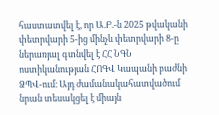հաստատվել է, որ Ա.Բ.-ն 2025 թվականի փետրվարի 5-ից մինչև փետրվարի 8-ը ներառյալ գտնվել է ՀՀ ՆԳՆ ոստիկանության ՀՈԳՎ Կապանի բաժնի ՁՊՎ-ում։ Այդ ժամանակահատվածում նրան տեսակցել է միայն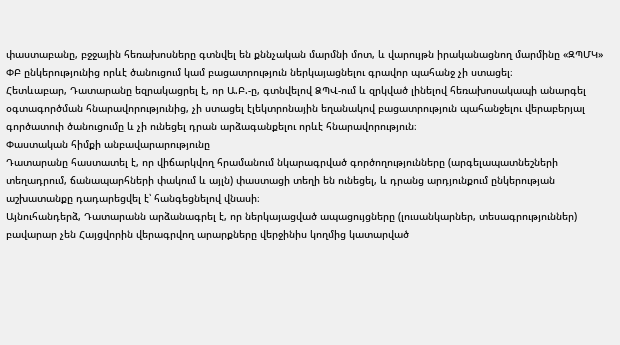փաստաբանը, բջջային հեռախոսները գտնվել են քննչական մարմնի մոտ, և վարույթն իրականացնող մարմինը «ԶՊՄԿ» ՓԲ ընկերությունից որևէ ծանուցում կամ բացատրություն ներկայացնելու գրավոր պահանջ չի ստացել։
Հետևաբար, Դատարանը եզրակացրել է, որ Ա.Բ.-ը, գտնվելով ՁՊՎ-ում և զրկված լինելով հեռախոսակապի անարգել օգտագործման հնարավորությունից, չի ստացել էլեկտրոնային եղանակով բացատրություն պահանջելու վերաբերյալ գործատուի ծանուցումը և չի ունեցել դրան արձագանքելու որևէ հնարավորություն։
Փաստական հիմքի անբավարարությունը
Դատարանը հաստատել է, որ վիճարկվող հրամանում նկարագրված գործողությունները (արգելապատնեշների տեղադրում, ճանապարհների փակում և այլն) փաստացի տեղի են ունեցել, և դրանց արդյունքում ընկերության աշխատանքը դադարեցվել է՝ հանգեցնելով վնասի։
Այնուհանդերձ, Դատարանն արձանագրել է, որ ներկայացված ապացույցները (լուսանկարներ, տեսագրություններ) բավարար չեն Հայցվորին վերագրվող արարքները վերջինիս կողմից կատարված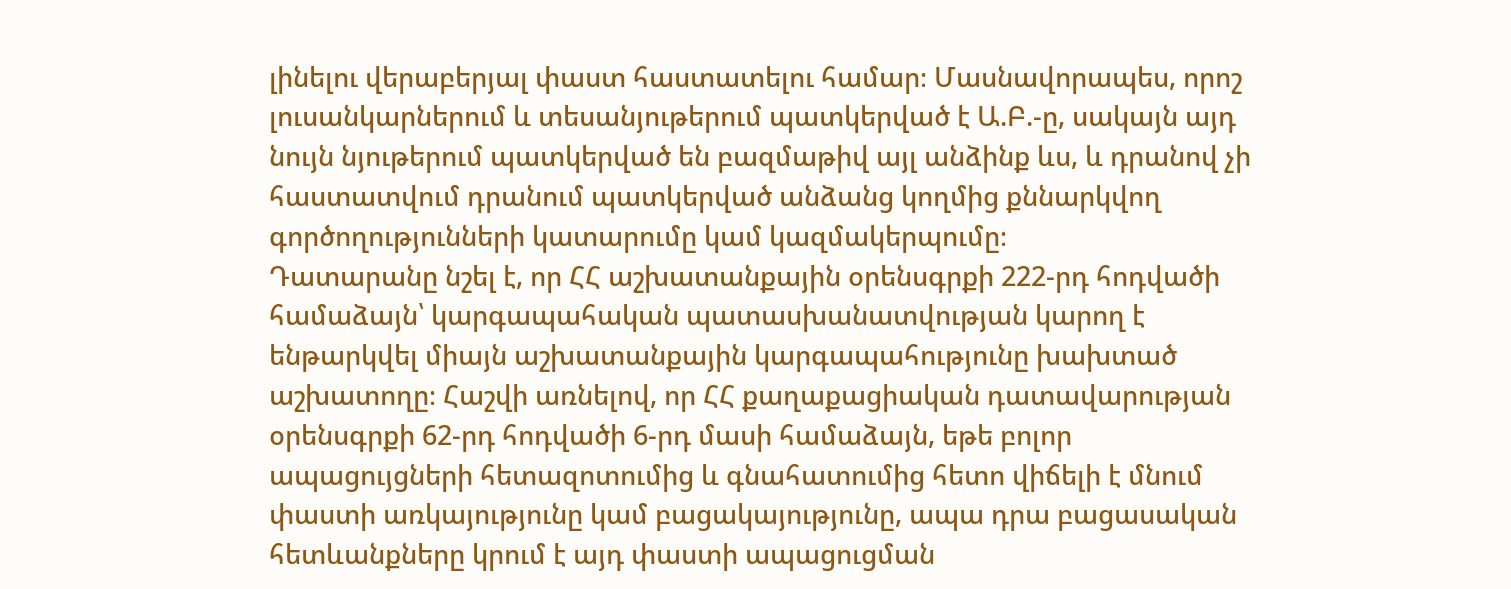լինելու վերաբերյալ փաստ հաստատելու համար։ Մասնավորապես, որոշ լուսանկարներում և տեսանյութերում պատկերված է Ա.Բ.-ը, սակայն այդ նույն նյութերում պատկերված են բազմաթիվ այլ անձինք ևս, և դրանով չի հաստատվում դրանում պատկերված անձանց կողմից քննարկվող գործողությունների կատարումը կամ կազմակերպումը։
Դատարանը նշել է, որ ՀՀ աշխատանքային օրենսգրքի 222-րդ հոդվածի համաձայն՝ կարգապահական պատասխանատվության կարող է ենթարկվել միայն աշխատանքային կարգապահությունը խախտած աշխատողը։ Հաշվի առնելով, որ ՀՀ քաղաքացիական դատավարության օրենսգրքի 62-րդ հոդվածի 6-րդ մասի համաձայն, եթե բոլոր ապացույցների հետազոտումից և գնահատումից հետո վիճելի է մնում փաստի առկայությունը կամ բացակայությունը, ապա դրա բացասական հետևանքները կրում է այդ փաստի ապացուցման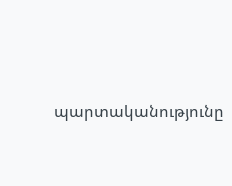պարտականությունը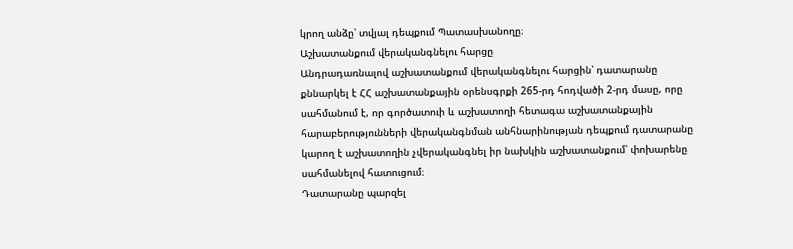կրող անձը՝ տվյալ դեպքում Պատասխանողը։
Աշխատանքում վերականգնելու հարցը
Անդրադառնալով աշխատանքում վերականգնելու հարցին՝ դատարանը քննարկել է ՀՀ աշխատանքային օրենսգրքի 265-րդ հոդվածի 2-րդ մասը, որը սահմանում է, որ գործատուի և աշխատողի հետագա աշխատանքային հարաբերությունների վերականգնման անհնարինության դեպքում դատարանը կարող է աշխատողին չվերականգնել իր նախկին աշխատանքում՝ փոխարենը սահմանելով հատուցում։
Դատարանը պարզել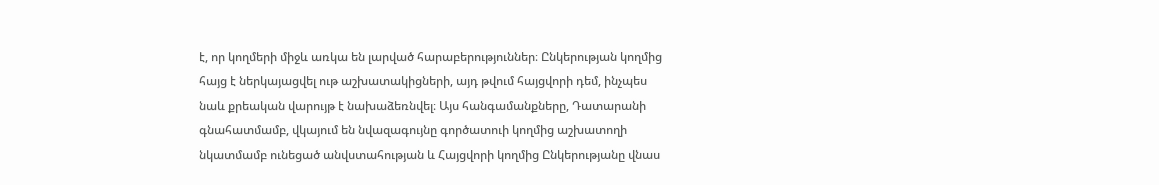է, որ կողմերի միջև առկա են լարված հարաբերություններ։ Ընկերության կողմից հայց է ներկայացվել ութ աշխատակիցների, այդ թվում հայցվորի դեմ, ինչպես նաև քրեական վարույթ է նախաձեռնվել։ Այս հանգամանքները, Դատարանի գնահատմամբ, վկայում են նվազագույնը գործատուի կողմից աշխատողի նկատմամբ ունեցած անվստահության և Հայցվորի կողմից Ընկերությանը վնաս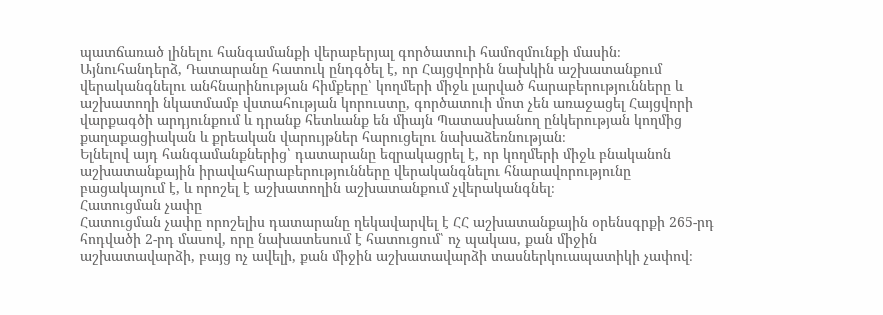պատճառած լինելու հանգամանքի վերաբերյալ գործատուի համոզմունքի մասին։
Այնուհանդերձ, Դատարանը հատուկ ընդգծել է, որ Հայցվորին նախկին աշխատանքում վերականգնելու անհնարինության հիմքերը՝ կողմերի միջև լարված հարաբերությունները և աշխատողի նկատմամբ վստահության կորուստը, գործատուի մոտ չեն առաջացել Հայցվորի վարքագծի արդյունքում և դրանք հետևանք են միայն Պատասխանող ընկերության կողմից քաղաքացիական և քրեական վարույթներ հարուցելու նախաձեռնության։
Ելնելով այդ հանգամանքներից՝ դատարանը եզրակացրել է, որ կողմերի միջև բնականոն աշխատանքային իրավահարաբերությունները վերականգնելու հնարավորությունը բացակայում է, և որոշել է աշխատողին աշխատանքում չվերականգնել։
Հատուցման չափը
Հատուցման չափը որոշելիս դատարանը ղեկավարվել է ՀՀ աշխատանքային օրենսգրքի 265-րդ հոդվածի 2-րդ մասով, որը նախատեսում է հատուցում՝ ոչ պակաս, քան միջին աշխատավարձի, բայց ոչ ավելի, քան միջին աշխատավարձի տասներկուապատիկի չափով։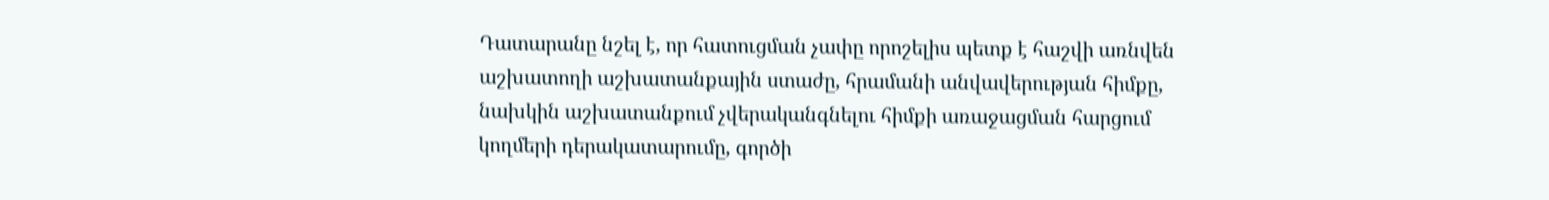Դատարանը նշել է, որ հատուցման չափը որոշելիս պետք է հաշվի առնվեն աշխատողի աշխատանքային ստաժը, հրամանի անվավերության հիմքը, նախկին աշխատանքում չվերականգնելու հիմքի առաջացման հարցում կողմերի դերակատարումը, գործի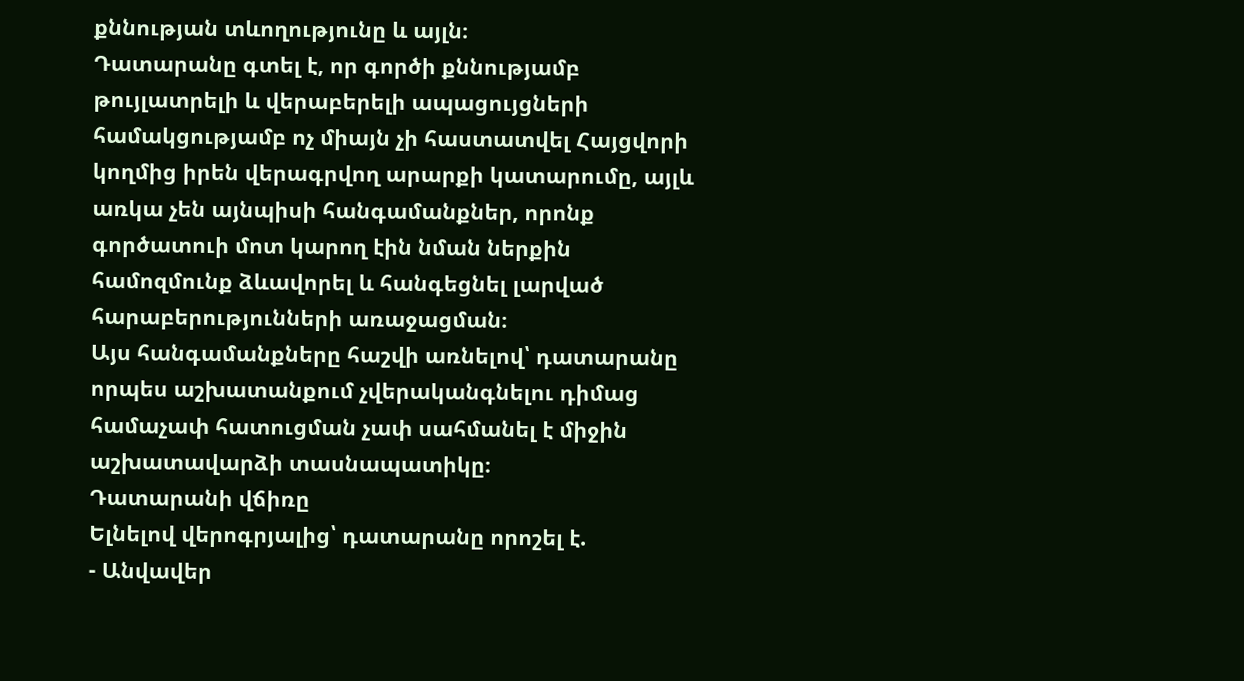քննության տևողությունը և այլն։
Դատարանը գտել է, որ գործի քննությամբ թույլատրելի և վերաբերելի ապացույցների համակցությամբ ոչ միայն չի հաստատվել Հայցվորի կողմից իրեն վերագրվող արարքի կատարումը, այլև առկա չեն այնպիսի հանգամանքներ, որոնք գործատուի մոտ կարող էին նման ներքին համոզմունք ձևավորել և հանգեցնել լարված հարաբերությունների առաջացման։
Այս հանգամանքները հաշվի առնելով՝ դատարանը որպես աշխատանքում չվերականգնելու դիմաց համաչափ հատուցման չափ սահմանել է միջին աշխատավարձի տասնապատիկը։
Դատարանի վճիռը
Ելնելով վերոգրյալից՝ դատարանը որոշել է.
- Անվավեր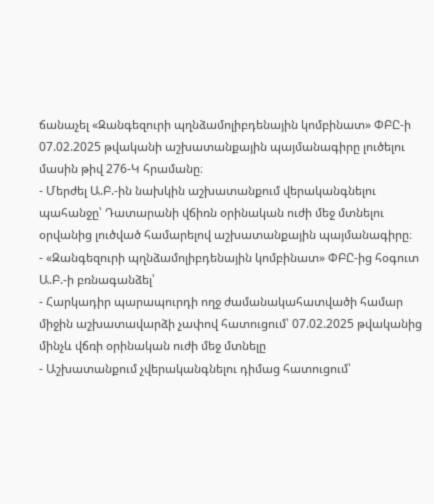ճանաչել «Զանգեզուրի պղնձամոլիբդենային կոմբինատ» ՓԲԸ-ի 07.02.2025 թվականի աշխատանքային պայմանագիրը լուծելու մասին թիվ 276-Կ հրամանը։
- Մերժել Ա.Բ.-ին նախկին աշխատանքում վերականգնելու պահանջը՝ Դատարանի վճիռն օրինական ուժի մեջ մտնելու օրվանից լուծված համարելով աշխատանքային պայմանագիրը։
- «Զանգեզուրի պղնձամոլիբդենային կոմբինատ» ՓԲԸ-ից հօգուտ Ա.Բ.-ի բռնագանձել՝
- Հարկադիր պարապուրդի ողջ ժամանակահատվածի համար միջին աշխատավարձի չափով հատուցում՝ 07.02.2025 թվականից մինչև վճռի օրինական ուժի մեջ մտնելը
- Աշխատանքում չվերականգնելու դիմաց հատուցում՝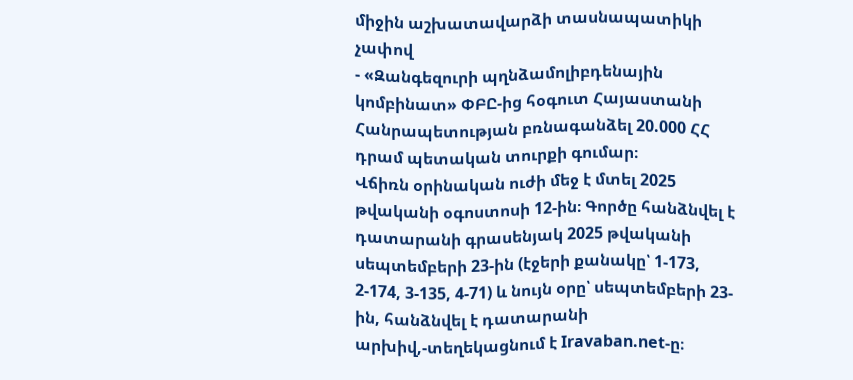միջին աշխատավարձի տասնապատիկի չափով
- «Զանգեզուրի պղնձամոլիբդենային կոմբինատ» ՓԲԸ-ից հօգուտ Հայաստանի Հանրապետության բռնագանձել 20.000 ՀՀ դրամ պետական տուրքի գումար։
Վճիռն օրինական ուժի մեջ է մտել 2025 թվականի օգոստոսի 12-ին։ Գործը հանձնվել է դատարանի գրասենյակ 2025 թվականի սեպտեմբերի 23-ին (էջերի քանակը՝ 1-173, 2-174, 3-135, 4-71) և նույն օրը՝ սեպտեմբերի 23-ին, հանձնվել է դատարանի արխիվ,-տեղեկացնում է Iravaban.net-ը։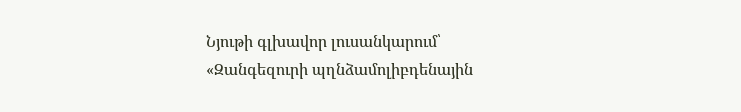Նյութի գլխավոր լուսանկարում՝ «Զանգեզուրի պղնձամոլիբդենային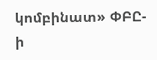կոմբինատ» ՓԲԸ-ի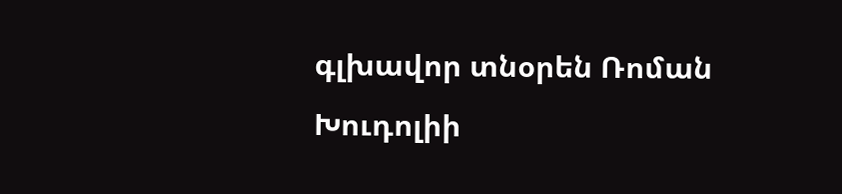գլխավոր տնօրեն Ռոման Խուդոլիի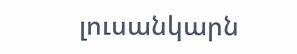լուսանկարն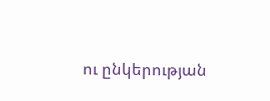ու ընկերության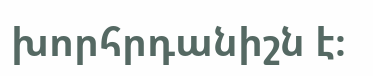խորհրդանիշն է։